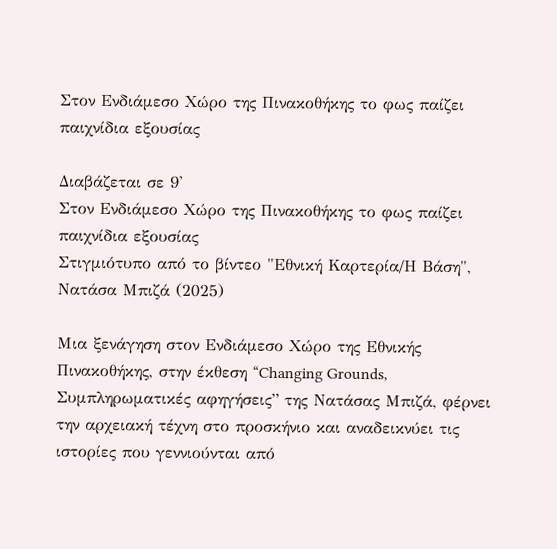Στον Ενδιάμεσο Χώρο της Πινακοθήκης το φως παίζει παιχνίδια εξουσίας

Διαβάζεται σε 9'
Στον Ενδιάμεσο Χώρο της Πινακοθήκης το φως παίζει παιχνίδια εξουσίας
Στιγμιότυπο από το βίντεο "Εθνική Καρτερία/Η Βάση", Νατάσα Μπιζά (2025)

Μια ξενάγηση στον Ενδιάμεσο Χώρο της Εθνικής Πινακοθήκης, στην έκθεση “Changing Grounds, Συμπληρωματικές αφηγήσεις” της Νατάσας Μπιζά, φέρνει την αρχειακή τέχνη στο προσκήνιο και αναδεικνύει τις ιστορίες που γεννιούνται από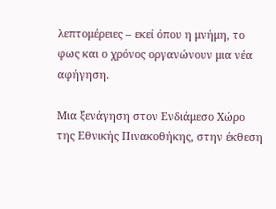λεπτομέρειες – εκεί όπου η μνήμη, το φως και ο χρόνος οργανώνουν μια νέα αφήγηση.

Μια ξενάγηση στον Ενδιάμεσο Χώρο της Εθνικής Πινακοθήκης, στην έκθεση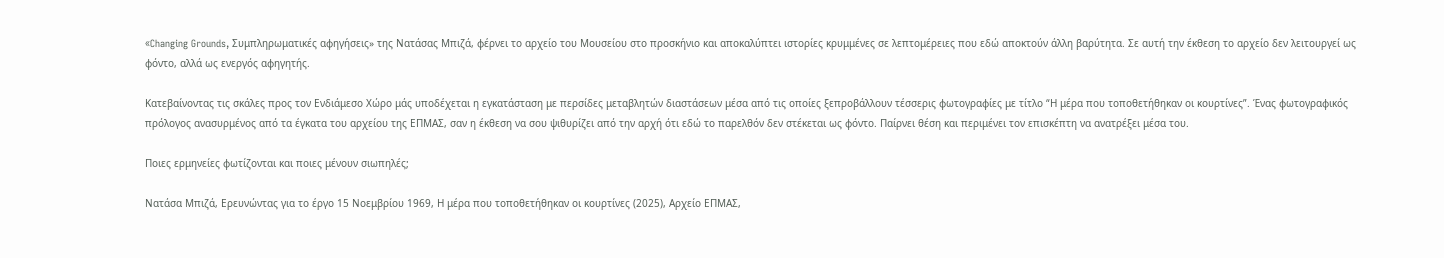«Changing Grounds, Συμπληρωματικές αφηγήσεις» της Νατάσας Μπιζά, φέρνει το αρχείο του Μουσείου στο προσκήνιο και αποκαλύπτει ιστορίες κρυμμένες σε λεπτομέρειες που εδώ αποκτούν άλλη βαρύτητα. Σε αυτή την έκθεση το αρχείο δεν λειτουργεί ως φόντο, αλλά ως ενεργός αφηγητής.

Κατεβαίνοντας τις σκάλες προς τον Ενδιάμεσο Χώρο μάς υποδέχεται η εγκατάσταση με περσίδες μεταβλητών διαστάσεων μέσα από τις οποίες ξεπροβάλλουν τέσσερις φωτογραφίες με τίτλο “Η μέρα που τοποθετήθηκαν οι κουρτίνες”. Ένας φωτογραφικός πρόλογος ανασυρμένος από τα έγκατα του αρχείου της ΕΠΜΑΣ, σαν η έκθεση να σου ψιθυρίζει από την αρχή ότι εδώ το παρελθόν δεν στέκεται ως φόντο. Παίρνει θέση και περιμένει τον επισκέπτη να ανατρέξει μέσα του.

Ποιες ερμηνείες φωτίζονται και ποιες μένουν σιωπηλές;

Νατάσα Μπιζά, Ερευνώντας για το έργο 15 Νοεμβρίου 1969, Η μέρα που τοποθετήθηκαν οι κουρτίνες (2025), Αρχείο ΕΠΜΑΣ,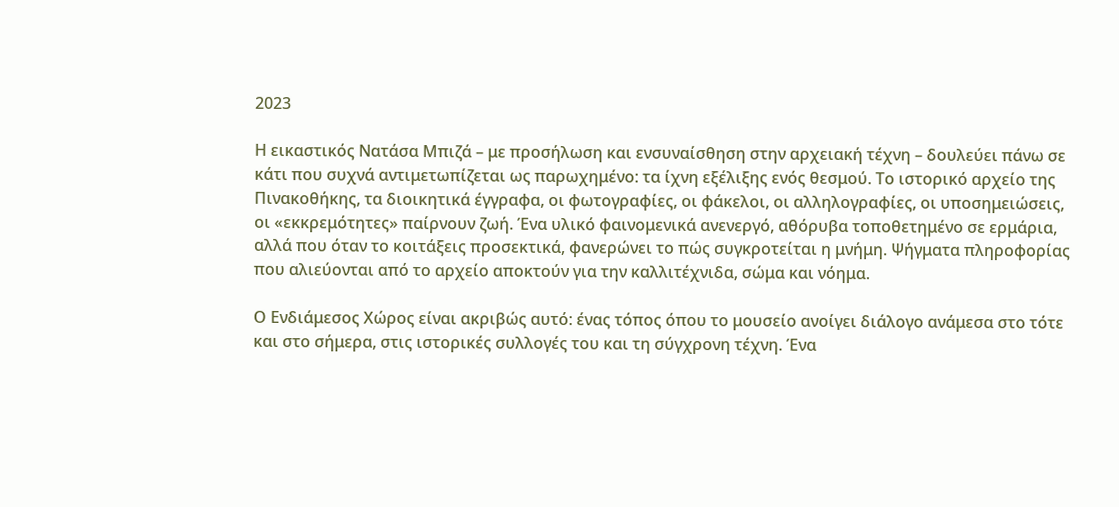2023

Η εικαστικός Νατάσα Μπιζά – με προσήλωση και ενσυναίσθηση στην αρχειακή τέχνη – δουλεύει πάνω σε κάτι που συχνά αντιμετωπίζεται ως παρωχημένο: τα ίχνη εξέλιξης ενός θεσμού. Το ιστορικό αρχείο της Πινακοθήκης, τα διοικητικά έγγραφα, οι φωτογραφίες, οι φάκελοι, οι αλληλογραφίες, οι υποσημειώσεις, οι «εκκρεμότητες» παίρνουν ζωή. Ένα υλικό φαινομενικά ανενεργό, αθόρυβα τοποθετημένο σε ερμάρια, αλλά που όταν το κοιτάξεις προσεκτικά, φανερώνει το πώς συγκροτείται η μνήμη. Ψήγματα πληροφορίας που αλιεύονται από το αρχείο αποκτούν για την καλλιτέχνιδα, σώμα και νόημα.

Ο Ενδιάμεσος Χώρος είναι ακριβώς αυτό: ένας τόπος όπου το μουσείο ανοίγει διάλογο ανάμεσα στο τότε και στο σήμερα, στις ιστορικές συλλογές του και τη σύγχρονη τέχνη. Ένα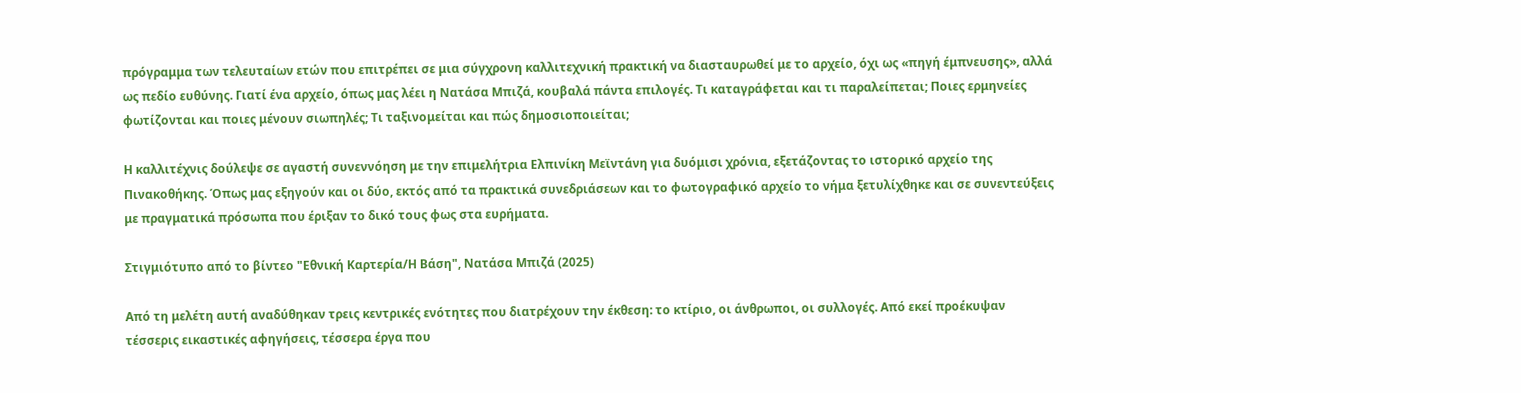πρόγραμμα των τελευταίων ετών που επιτρέπει σε μια σύγχρονη καλλιτεχνική πρακτική να διασταυρωθεί με το αρχείο, όχι ως «πηγή έμπνευσης», αλλά ως πεδίο ευθύνης. Γιατί ένα αρχείο, όπως μας λέει η Νατάσα Μπιζά, κουβαλά πάντα επιλογές. Τι καταγράφεται και τι παραλείπεται; Ποιες ερμηνείες φωτίζονται και ποιες μένουν σιωπηλές; Τι ταξινομείται και πώς δημοσιοποιείται;

Η καλλιτέχνις δούλεψε σε αγαστή συνεννόηση με την επιμελήτρια Ελπινίκη Μεϊντάνη για δυόμισι χρόνια, εξετάζοντας το ιστορικό αρχείο της Πινακοθήκης. Όπως μας εξηγούν και οι δύο, εκτός από τα πρακτικά συνεδριάσεων και το φωτογραφικό αρχείο το νήμα ξετυλίχθηκε και σε συνεντεύξεις με πραγματικά πρόσωπα που έριξαν το δικό τους φως στα ευρήματα.

Στιγμιότυπο από το βίντεο "Εθνική Καρτερία/Η Βάση", Νατάσα Μπιζά (2025)

Από τη μελέτη αυτή αναδύθηκαν τρεις κεντρικές ενότητες που διατρέχουν την έκθεση: το κτίριο, οι άνθρωποι, οι συλλογές. Από εκεί προέκυψαν τέσσερις εικαστικές αφηγήσεις, τέσσερα έργα που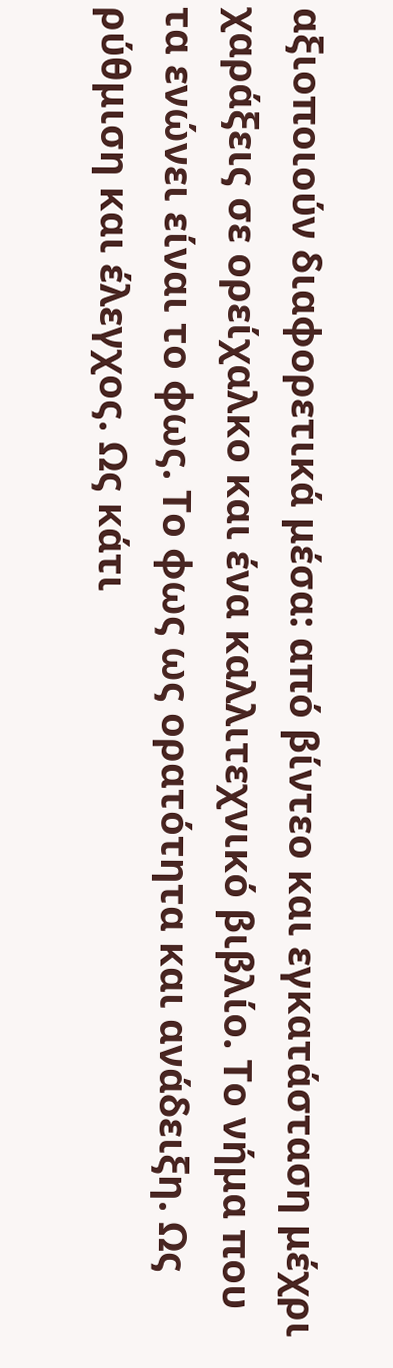αξιοποιούν διαφορετικά μέσα: από βίντεο και εγκατάσταση μέχρι χαράξεις σε ορείχαλκο και ένα καλλιτεχνικό βιβλίο. Το νήμα που τα ενώνει είναι το φως. Το φως ως ορατότητα και ανάδειξη. Ως ρύθμιση και έλεγχος. Ως κάτι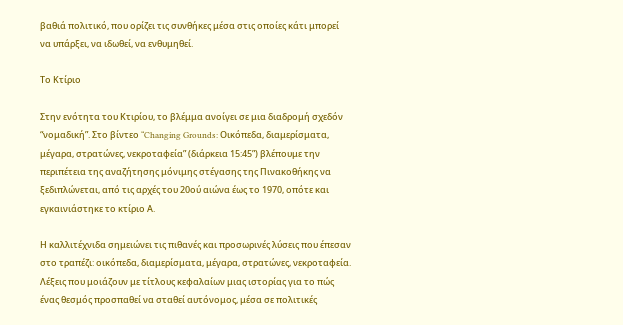βαθιά πολιτικό, που ορίζει τις συνθήκες μέσα στις οποίες κάτι μπορεί να υπάρξει, να ιδωθεί, να ενθυμηθεί.

Το Κτίριο

Στην ενότητα του Κτιρίου, το βλέμμα ανοίγει σε μια διαδρομή σχεδόν “νομαδική”. Στο βίντεο “Changing Grounds: Οικόπεδα, διαμερίσματα, μέγαρα, στρατώνες, νεκροταφεία” (διάρκεια 15:45”) βλέπουμε την περιπέτεια της αναζήτησης μόνιμης στέγασης της Πινακοθήκης να ξεδιπλώνεται, από τις αρχές του 20ού αιώνα έως το 1970, οπότε και εγκαινιάστηκε το κτίριο Α.

Η καλλιτέχνιδα σημειώνει τις πιθανές και προσωρινές λύσεις που έπεσαν στο τραπέζι: οικόπεδα, διαμερίσματα, μέγαρα, στρατώνες, νεκροταφεία. Λέξεις που μοιάζουν με τίτλους κεφαλαίων μιας ιστορίας για το πώς ένας θεσμός προσπαθεί να σταθεί αυτόνομος, μέσα σε πολιτικές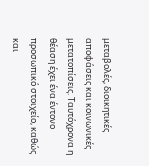μεταβολές, διοικητικές αποφάσεις και κοινωνικές μετατοπίσεις. Ταυτόχρονα η θέαση έχει ένα έντονο προσωπικό στοιχείο, καθώς και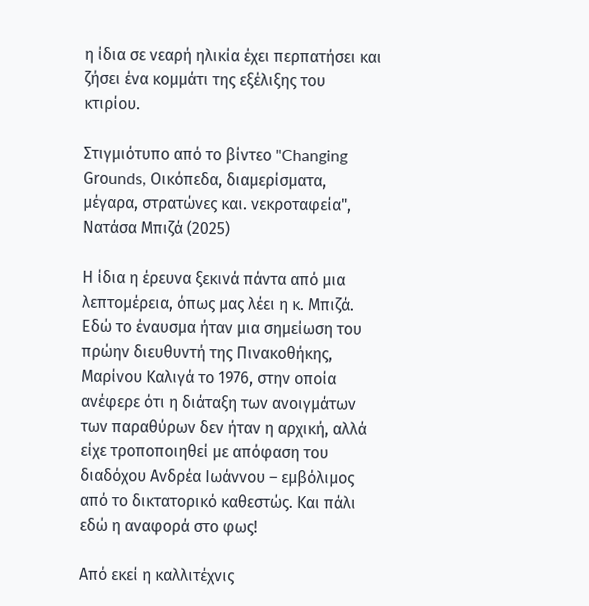η ίδια σε νεαρή ηλικία έχει περπατήσει και ζήσει ένα κομμάτι της εξέλιξης του κτιρίου.

Στιγμιότυπο από το βίντεο "Changing Grοunds, Οικόπεδα, διαμερίσματα, μέγαρα, στρατώνες και. νεκροταφεία", Νατάσα Μπιζά (2025)

Η ίδια η έρευνα ξεκινά πάντα από μια λεπτομέρεια, όπως μας λέει η κ. Μπιζά. Εδώ το έναυσμα ήταν μια σημείωση του πρώην διευθυντή της Πινακοθήκης, Μαρίνου Καλιγά το 1976, στην οποία ανέφερε ότι η διάταξη των ανοιγμάτων των παραθύρων δεν ήταν η αρχική, αλλά είχε τροποποιηθεί με απόφαση του διαδόχου Ανδρέα Ιωάννου – εμβόλιμος από το δικτατορικό καθεστώς. Και πάλι εδώ η αναφορά στο φως!

Από εκεί η καλλιτέχνις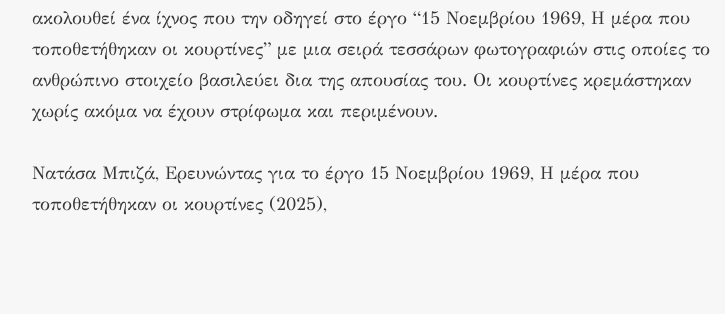ακολουθεί ένα ίχνος που την οδηγεί στο έργο “15 Νοεμβρίου 1969, Η μέρα που τοποθετήθηκαν οι κουρτίνες” με μια σειρά τεσσάρων φωτογραφιών στις οποίες το ανθρώπινο στοιχείο βασιλεύει δια της απουσίας του. Οι κουρτίνες κρεμάστηκαν χωρίς ακόμα να έχουν στρίφωμα και περιμένουν.

Νατάσα Μπιζά, Ερευνώντας για το έργο 15 Νοεμβρίου 1969, Η μέρα που τοποθετήθηκαν οι κουρτίνες (2025),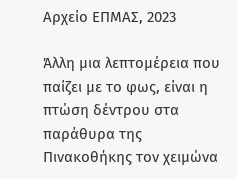Αρχείο ΕΠΜΑΣ, 2023

Άλλη μια λεπτομέρεια που παίζει με το φως, είναι η πτώση δέντρου στα παράθυρα της Πινακοθήκης τον χειμώνα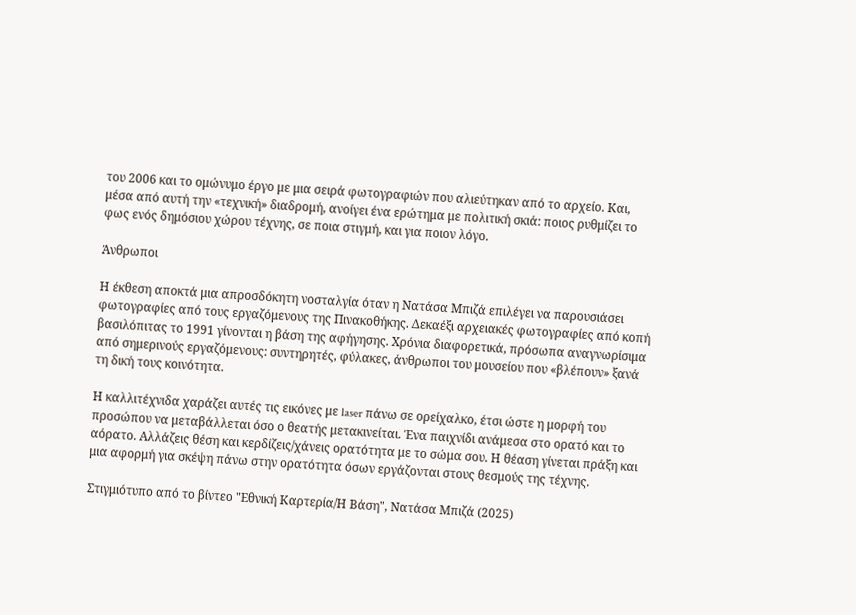του 2006 και το ομώνυμο έργο με μια σειρά φωτογραφιών που αλιεύτηκαν από το αρχείο. Και, μέσα από αυτή την «τεχνική» διαδρομή, ανοίγει ένα ερώτημα με πολιτική σκιά: ποιος ρυθμίζει το φως ενός δημόσιου χώρου τέχνης, σε ποια στιγμή, και για ποιον λόγο.

Άνθρωποι

Η έκθεση αποκτά μια απροσδόκητη νοσταλγία όταν η Νατάσα Μπιζά επιλέγει να παρουσιάσει φωτογραφίες από τους εργαζόμενους της Πινακοθήκης. Δεκαέξι αρχειακές φωτογραφίες από κοπή βασιλόπιτας το 1991 γίνονται η βάση της αφήγησης. Χρόνια διαφορετικά, πρόσωπα αναγνωρίσιμα από σημερινούς εργαζόμενους: συντηρητές, φύλακες, άνθρωποι του μουσείου που «βλέπουν» ξανά τη δική τους κοινότητα.

Η καλλιτέχνιδα χαράζει αυτές τις εικόνες με laser πάνω σε ορείχαλκο, έτσι ώστε η μορφή του προσώπου να μεταβάλλεται όσο ο θεατής μετακινείται. Ένα παιχνίδι ανάμεσα στο ορατό και το αόρατο. Αλλάζεις θέση και κερδίζεις/χάνεις ορατότητα με το σώμα σου. Η θέαση γίνεται πράξη και μια αφορμή για σκέψη πάνω στην ορατότητα όσων εργάζονται στους θεσμούς της τέχνης.

Στιγμιότυπο από το βίντεο "Εθνική Καρτερία/Η Βάση", Νατάσα Μπιζά (2025)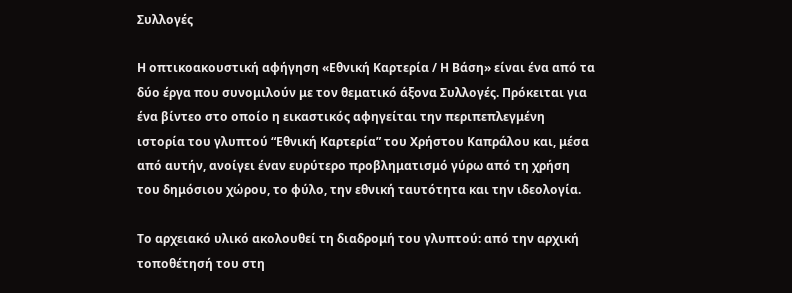Συλλογές

Η οπτικοακουστική αφήγηση «Εθνική Καρτερία / Η Βάση» είναι ένα από τα δύο έργα που συνομιλούν με τον θεματικό άξονα Συλλογές. Πρόκειται για ένα βίντεο στο οποίο η εικαστικός αφηγείται την περιπεπλεγμένη ιστορία του γλυπτού “Εθνική Καρτερία” του Χρήστου Καπράλου και, μέσα από αυτήν, ανοίγει έναν ευρύτερο προβληματισμό γύρω από τη χρήση του δημόσιου χώρου, το φύλο, την εθνική ταυτότητα και την ιδεολογία.

Το αρχειακό υλικό ακολουθεί τη διαδρομή του γλυπτού: από την αρχική τοποθέτησή του στη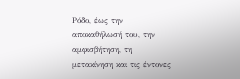Ρόδο, έως την αποκαθήλωσή του, την αμφισβήτηση, τη μετακίνηση και τις έντονες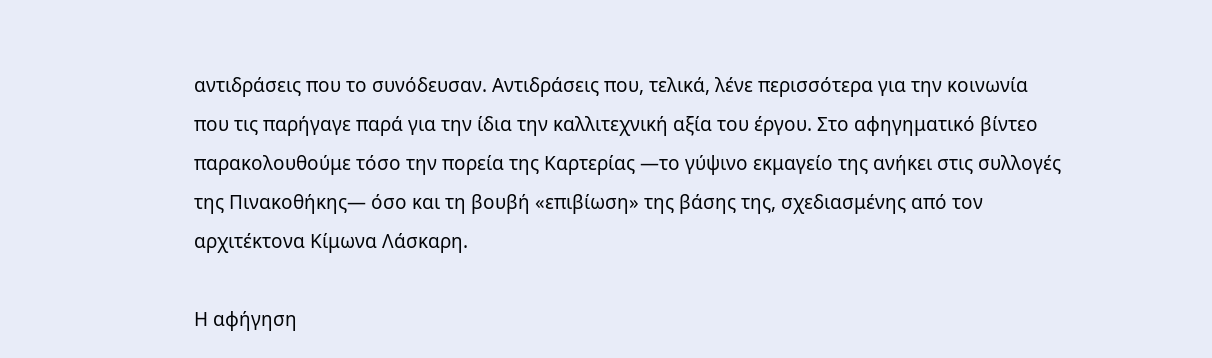αντιδράσεις που το συνόδευσαν. Αντιδράσεις που, τελικά, λένε περισσότερα για την κοινωνία που τις παρήγαγε παρά για την ίδια την καλλιτεχνική αξία του έργου. Στο αφηγηματικό βίντεο παρακολουθούμε τόσο την πορεία της Καρτερίας —το γύψινο εκμαγείο της ανήκει στις συλλογές της Πινακοθήκης— όσο και τη βουβή «επιβίωση» της βάσης της, σχεδιασμένης από τον αρχιτέκτονα Κίμωνα Λάσκαρη.

Η αφήγηση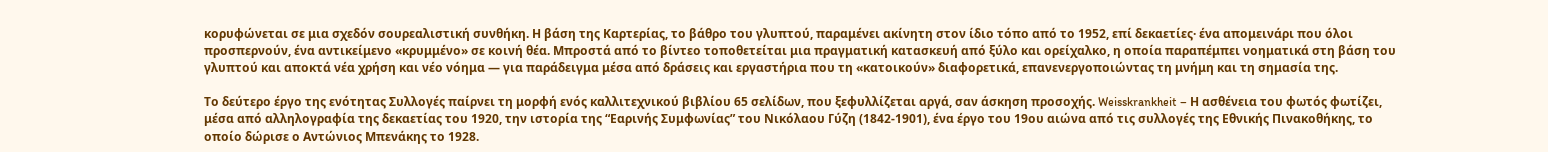κορυφώνεται σε μια σχεδόν σουρεαλιστική συνθήκη. Η βάση της Καρτερίας, το βάθρο του γλυπτού, παραμένει ακίνητη στον ίδιο τόπο από το 1952, επί δεκαετίες· ένα απομεινάρι που όλοι προσπερνούν, ένα αντικείμενο «κρυμμένο» σε κοινή θέα. Μπροστά από το βίντεο τοποθετείται μια πραγματική κατασκευή από ξύλο και ορείχαλκο, η οποία παραπέμπει νοηματικά στη βάση του γλυπτού και αποκτά νέα χρήση και νέο νόημα — για παράδειγμα μέσα από δράσεις και εργαστήρια που τη «κατοικούν» διαφορετικά, επανενεργοποιώντας τη μνήμη και τη σημασία της.

Το δεύτερο έργο της ενότητας Συλλογές παίρνει τη μορφή ενός καλλιτεχνικού βιβλίου 65 σελίδων, που ξεφυλλίζεται αργά, σαν άσκηση προσοχής. Weisskrankheit – Η ασθένεια του φωτός φωτίζει, μέσα από αλληλογραφία της δεκαετίας του 1920, την ιστορία της “Εαρινής Συμφωνίας” του Νικόλαου Γύζη (1842-1901), ένα έργο του 19ου αιώνα από τις συλλογές της Εθνικής Πινακοθήκης, το οποίο δώρισε ο Αντώνιος Μπενάκης το 1928.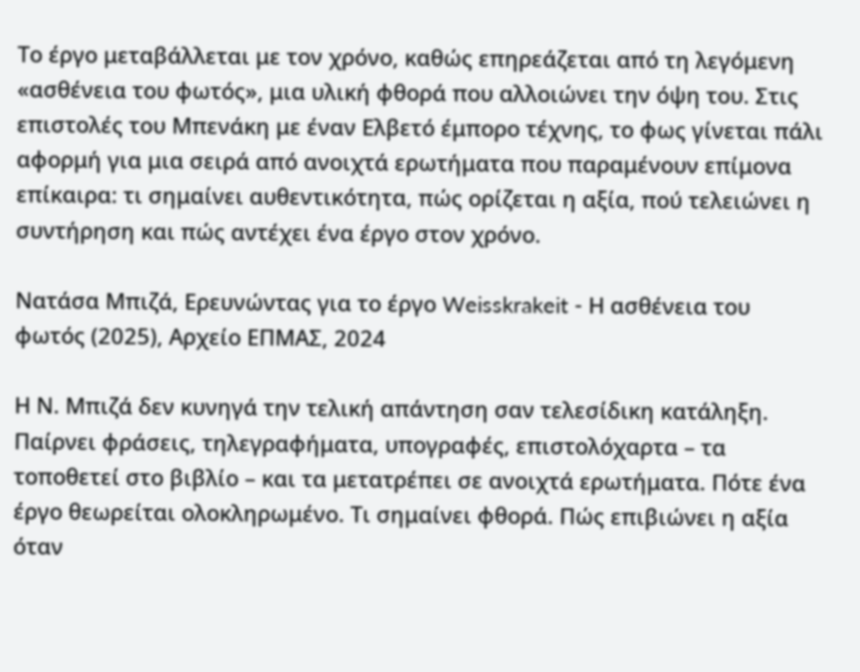Το έργο μεταβάλλεται με τον χρόνο, καθώς επηρεάζεται από τη λεγόμενη «ασθένεια του φωτός», μια υλική φθορά που αλλοιώνει την όψη του. Στις επιστολές του Μπενάκη με έναν Ελβετό έμπορο τέχνης, το φως γίνεται πάλι αφορμή για μια σειρά από ανοιχτά ερωτήματα που παραμένουν επίμονα επίκαιρα: τι σημαίνει αυθεντικότητα, πώς ορίζεται η αξία, πού τελειώνει η συντήρηση και πώς αντέχει ένα έργο στον χρόνο.

Νατάσα Μπιζά, Ερευνώντας για το έργο Weisskrakeit - Η ασθένεια του φωτός (2025), Αρχείο ΕΠΜΑΣ, 2024

Η Ν. Μπιζά δεν κυνηγά την τελική απάντηση σαν τελεσίδικη κατάληξη. Παίρνει φράσεις, τηλεγραφήματα, υπογραφές, επιστολόχαρτα – τα τοποθετεί στο βιβλίο – και τα μετατρέπει σε ανοιχτά ερωτήματα. Πότε ένα έργο θεωρείται ολοκληρωμένο. Τι σημαίνει φθορά. Πώς επιβιώνει η αξία όταν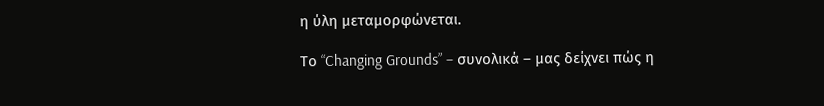η ύλη μεταμορφώνεται.

Το “Changing Grounds” – συνολικά – μας δείχνει πώς η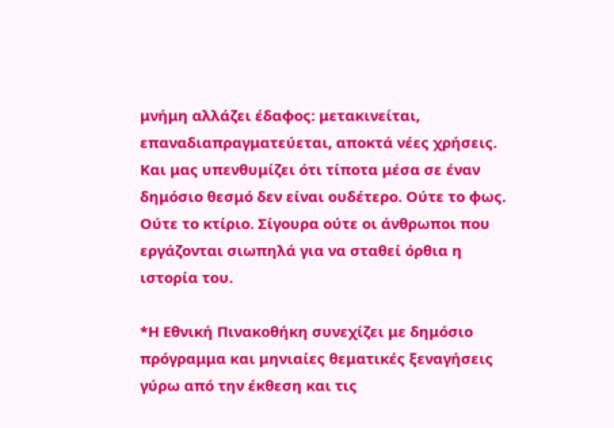μνήμη αλλάζει έδαφος: μετακινείται, επαναδιαπραγματεύεται, αποκτά νέες χρήσεις. Και μας υπενθυμίζει ότι τίποτα μέσα σε έναν δημόσιο θεσμό δεν είναι ουδέτερο. Ούτε το φως. Ούτε το κτίριο. Σίγουρα ούτε οι άνθρωποι που εργάζονται σιωπηλά για να σταθεί όρθια η ιστορία του.

*Η Εθνική Πινακοθήκη συνεχίζει με δημόσιο πρόγραμμα και μηνιαίες θεματικές ξεναγήσεις γύρω από την έκθεση και τις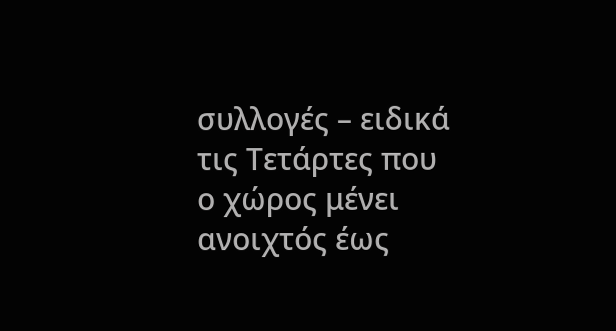συλλογές – ειδικά τις Τετάρτες που ο χώρος μένει ανοιχτός έως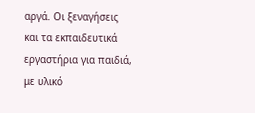αργά. Οι ξεναγήσεις και τα εκπαιδευτικά εργαστήρια για παιδιά, με υλικό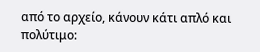από το αρχείο, κάνουν κάτι απλό και πολύτιμο: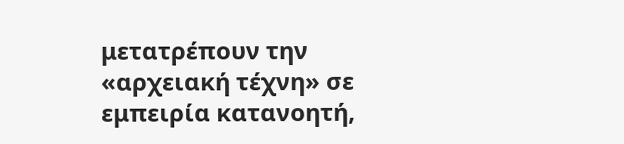μετατρέπουν την «αρχειακή τέχνη» σε εμπειρία κατανοητή,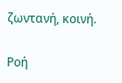ζωντανή, κοινή.

Ροή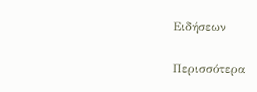Ειδήσεων

Περισσότερα